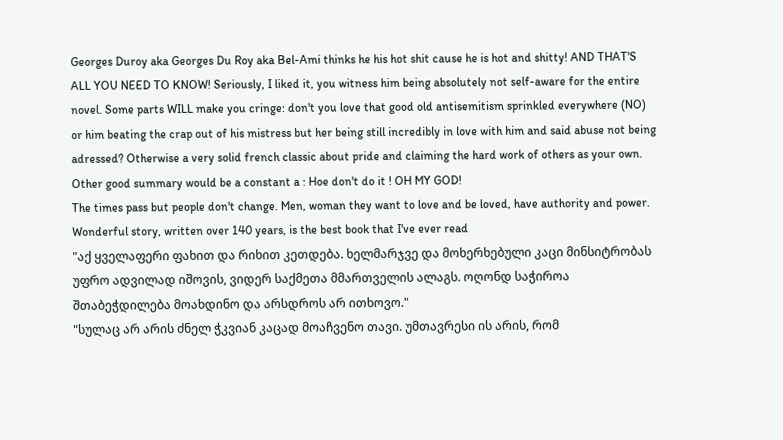Georges Duroy aka Georges Du Roy aka Bel-Ami thinks he his hot shit cause he is hot and shitty! AND THAT'S ALL YOU NEED TO KNOW! Seriously, I liked it, you witness him being absolutely not self-aware for the entire novel. Some parts WILL make you cringe: don't you love that good old antisemitism sprinkled everywhere (NO) or him beating the crap out of his mistress but her being still incredibly in love with him and said abuse not being adressed? Otherwise a very solid french classic about pride and claiming the hard work of others as your own. Other good summary would be a constant a : Hoe don't do it ! OH MY GOD!
The times pass but people don't change. Men, woman they want to love and be loved, have authority and power. Wonderful story, written over 140 years, is the best book that I've ever read
"აქ ყველაფერი ფახით და რიხით კეთდება. ხელმარჯვე და მოხერხებული კაცი მინსიტრობას უფრო ადვილად იშოვის, ვიდერ საქმეთა მმართველის ალაგს. ოღონდ საჭიროა შთაბეჭდილება მოახდინო და არსდროს არ ითხოვო."
"სულაც არ არის ძნელ ჭკვიან კაცად მოაჩვენო თავი. უმთავრესი ის არის, რომ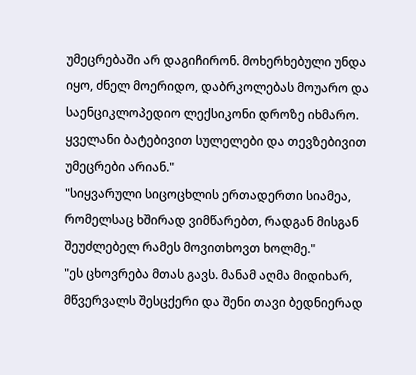უმეცრებაში არ დაგიჩირონ. მოხერხებული უნდა იყო, ძნელ მოერიდო, დაბრკოლებას მოუარო და საენციკლოპედიო ლექსიკონი დროზე იხმარო. ყველანი ბატებივით სულელები და თევზებივით უმეცრები არიან."
"სიყვარული სიცოცხლის ერთადერთი სიამეა, რომელსაც ხშირად ვიმწარებთ, რადგან მისგან შეუძლებელ რამეს მოვითხოვთ ხოლმე."
"ეს ცხოვრება მთას გავს. მანამ აღმა მიდიხარ, მწვერვალს შესცქერი და შენი თავი ბედნიერად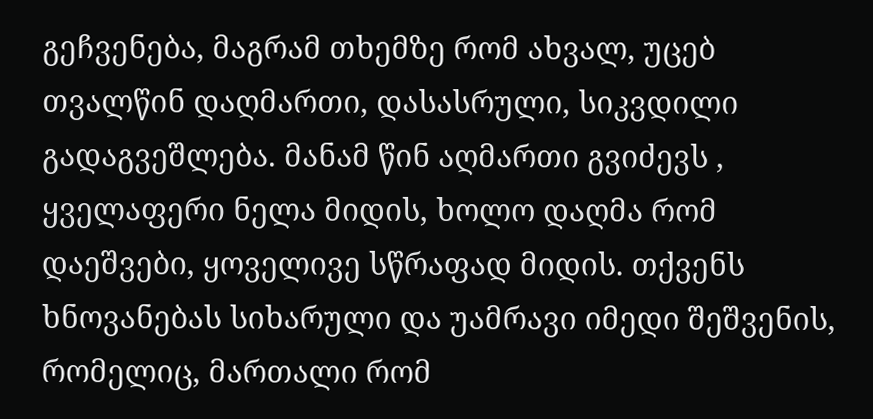გეჩვენება, მაგრამ თხემზე რომ ახვალ, უცებ თვალწინ დაღმართი, დასასრული, სიკვდილი გადაგვეშლება. მანამ წინ აღმართი გვიძევს , ყველაფერი ნელა მიდის, ხოლო დაღმა რომ დაეშვები, ყოველივე სწრაფად მიდის. თქვენს ხნოვანებას სიხარული და უამრავი იმედი შეშვენის, რომელიც, მართალი რომ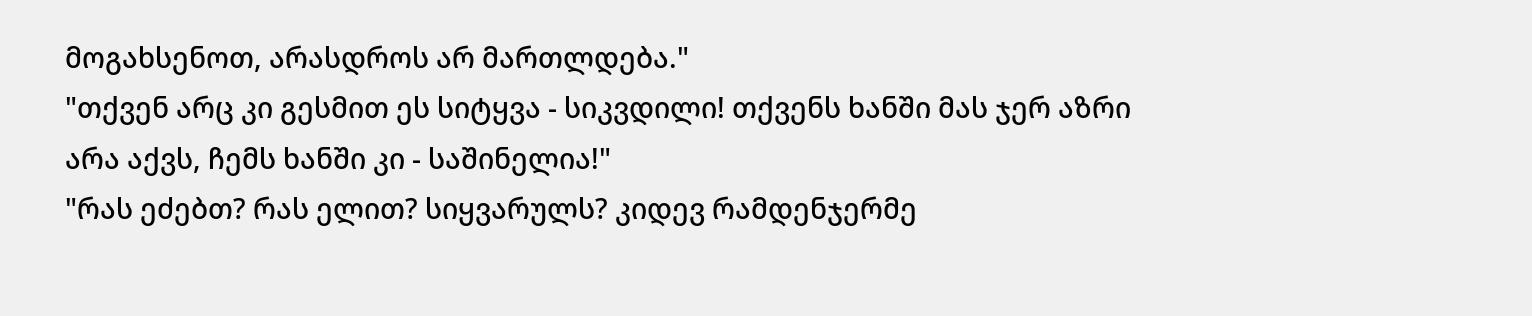მოგახსენოთ, არასდროს არ მართლდება."
"თქვენ არც კი გესმით ეს სიტყვა - სიკვდილი! თქვენს ხანში მას ჯერ აზრი არა აქვს, ჩემს ხანში კი - საშინელია!"
"რას ეძებთ? რას ელით? სიყვარულს? კიდევ რამდენჯერმე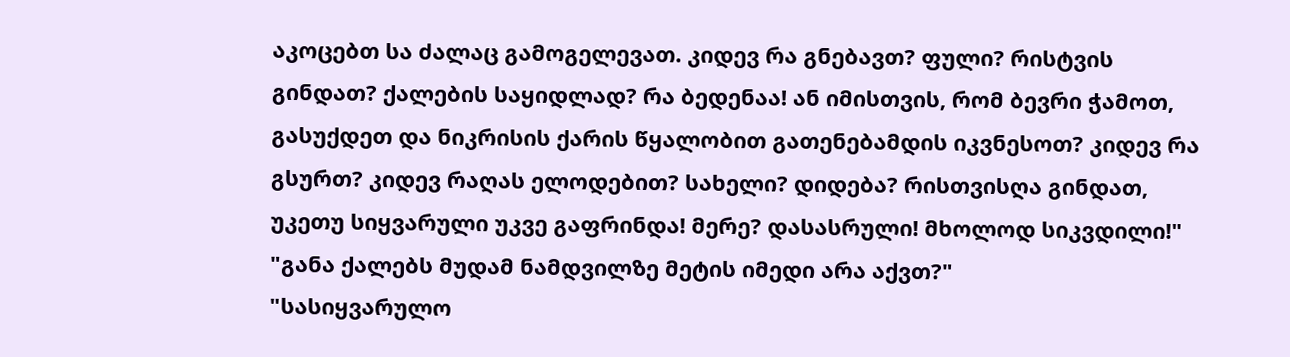აკოცებთ სა ძალაც გამოგელევათ. კიდევ რა გნებავთ? ფული? რისტვის გინდათ? ქალების საყიდლად? რა ბედენაა! ან იმისთვის, რომ ბევრი ჭამოთ, გასუქდეთ და ნიკრისის ქარის წყალობით გათენებამდის იკვნესოთ? კიდევ რა გსურთ? კიდევ რაღას ელოდებით? სახელი? დიდება? რისთვისღა გინდათ, უკეთუ სიყვარული უკვე გაფრინდა! მერე? დასასრული! მხოლოდ სიკვდილი!"
"განა ქალებს მუდამ ნამდვილზე მეტის იმედი არა აქვთ?"
"სასიყვარულო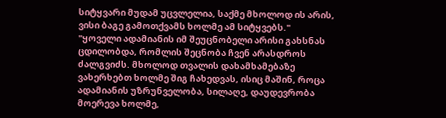სიტყვარი მუდამ უცვლელია, საქმე მხოლოდ ის არის, ვისი ბაგე გამოთქვამს ხოლმე ამ სიტყვებს."
"ყოველი ადამიანის იმ შეუცნობელი არისი გახსნას ცდილობდა, რომლის შეცნობა ჩვენ არასდროს ძალგვიძს. მხოლოდ თვალის დახამხამებაზე ვახერხებთ ხოლმე შიგ ჩახედვას, ისიც მაშინ, როცა ადამიანის უზრუნველობა, სილაღე, დაუდევრობა მოერევა ხოლმე,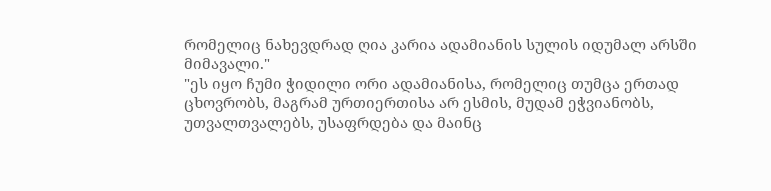რომელიც ნახევდრად ღია კარია ადამიანის სულის იდუმალ არსში მიმავალი."
"ეს იყო ჩუმი ჭიდილი ორი ადამიანისა, რომელიც თუმცა ერთად ცხოვრობს, მაგრამ ურთიერთისა არ ესმის, მუდამ ეჭვიანობს, უთვალთვალებს, უსაფრდება და მაინც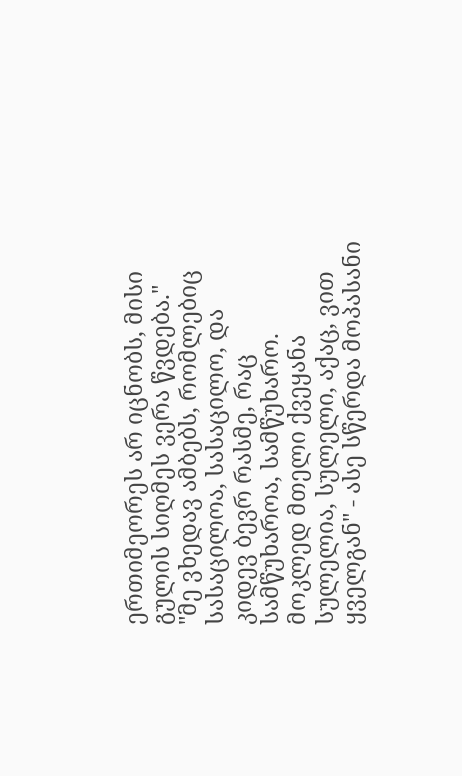ერთიმეორეს არ იცნობს, მისი გულის სიღმეს ვერა წვდება."
"მე ვხედავ ამბებს, რომლებიც სასაცილოა, სასაცილო, და კიდევ ბევრ რასმე, რაც სამწუხაროა, სამწუხარო. მოკლედ მთელი ქვეყანა სულელია, სულელი, აქაც, ვით ყველგან" - ასე სწერდა მოპასანი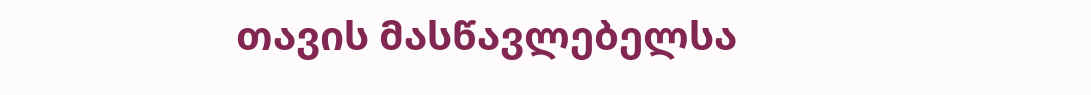თავის მასწავლებელსა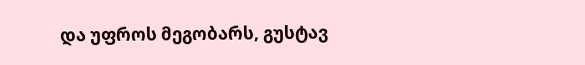და უფროს მეგობარს, გუსტავ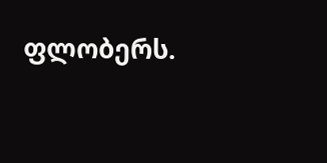ფლობერს.